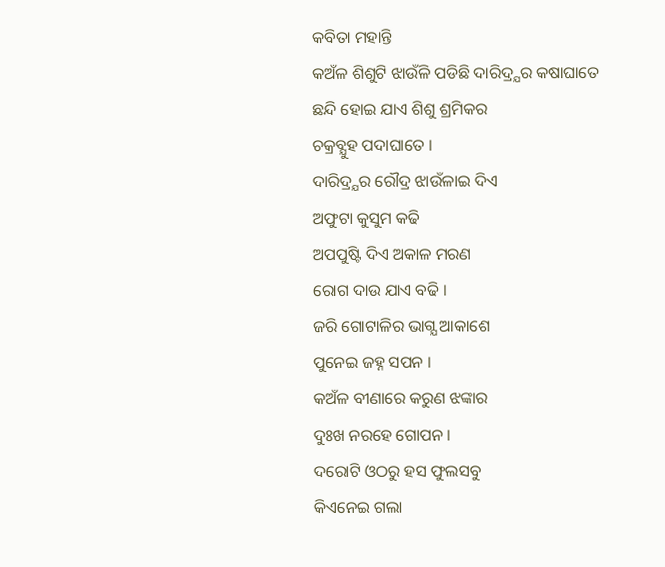କବିତା ମହାନ୍ତି
କଅଁଳ ଶିଶୁଟି ଝାଉଁଳି ପଡିଛି ଦାରିଦ୍ର୍ଯର କଷାଘାତେ
ଛନ୍ଦି ହୋଇ ଯାଏ ଶିଶୁ ଶ୍ରମିକର
ଚକ୍ରବ୍ଯୁହ ପଦାଘାତେ ।
ଦାରିଦ୍ର୍ଯର ରୌଦ୍ର ଝାଉଁଳାଇ ଦିଏ
ଅଫୁଟା କୁସୁମ କଢି
ଅପପୁଷ୍ଟି ଦିଏ ଅକାଳ ମରଣ
ରୋଗ ଦାଉ ଯାଏ ବଢି ।
ଜରି ଗୋଟାଳିର ଭାଗ୍ଯ ଆକାଶେ
ପୁନେଇ ଜହ୍ନ ସପନ ।
କଅଁଳ ବୀଣାରେ କରୁଣ ଝଙ୍କାର
ଦୁଃଖ ନରହେ ଗୋପନ ।
ଦରୋଟି ଓଠରୁ ହସ ଫୁଲସବୁ
କିଏନେଇ ଗଲା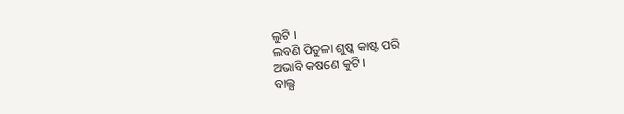ଲୁଟି ।
ଲବଣି ପିତୁଳା ଶୁଷ୍କ କାଷ୍ଟ ପରି
ଅଭାବି କଷଣେ କୁଟି ।
ବାଲ୍ଯ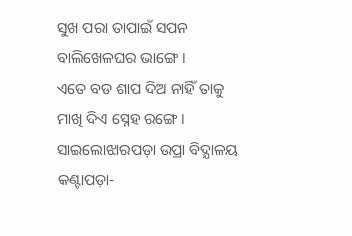ସୁଖ ପରା ତାପାଇଁ ସପନ
ବାଲିଖେଳଘର ଭାଙ୍ଗେ ।
ଏତେ ବଡ ଶାପ ଦିଅ ନାହିଁ ତାକୁ
ମାଖି ଦିଏ ସ୍ନେହ ରଙ୍ଗେ ।
ସାଇଲୋଝାରପଡ଼ା ଉପ୍ରା ବିଦ୍ଯାଳୟ
କଣ୍ଟାପଡ଼ା-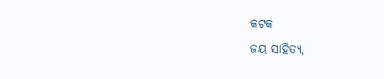କଟକ
ଜୟ ସାହିତ୍ୟ,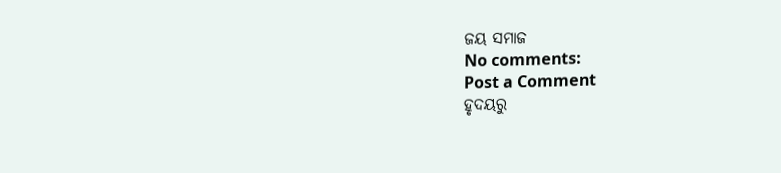ଜୟ ସମାଜ
No comments:
Post a Comment
ହୃଦୟରୁ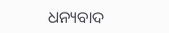ଧନ୍ୟବାଦ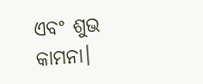ଏବଂ ଶୁଭ କାମନା।